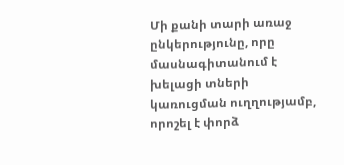Մի քանի տարի առաջ ընկերությունը, որը մասնագիտանում է խելացի տների կառուցման ուղղությամբ, որոշել է փորձ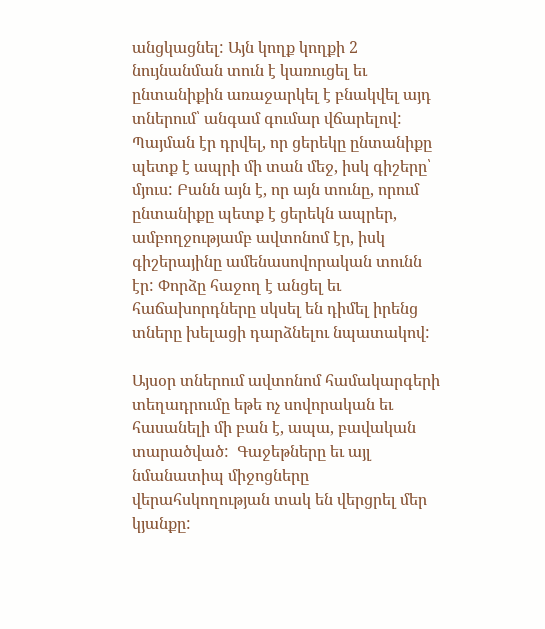անցկացնել: Այն կողք կողքի 2 նույնանման տուն է կառուցել եւ ընտանիքին առաջարկել է բնակվել այդ տներում՝ անգամ գումար վճարելով: Պայման էր դրվել, որ ցերեկը ընտանիքը պետք է ապրի մի տան մեջ, իսկ գիշերը՝ մյուս: Բանն այն է, որ այն տունը, որում ընտանիքը պետք է ցերեկն ապրեր, ամբողջությամբ ավտոնոմ էր, իսկ գիշերայինը ամենասովորական տունն էր: Փորձը հաջող է անցել եւ հաճախորդները սկսել են դիմել իրենց տները խելացի դարձնելու նպատակով:

Այսօր տներում ավտոնոմ համակարգերի տեղադրումը եթե ոչ սովորական եւ հասանելի մի բան է, ապա, բավական տարածված:  Գաջեթները եւ այլ նմանատիպ միջոցները վերահսկողության տակ են վերցրել մեր կյանքը: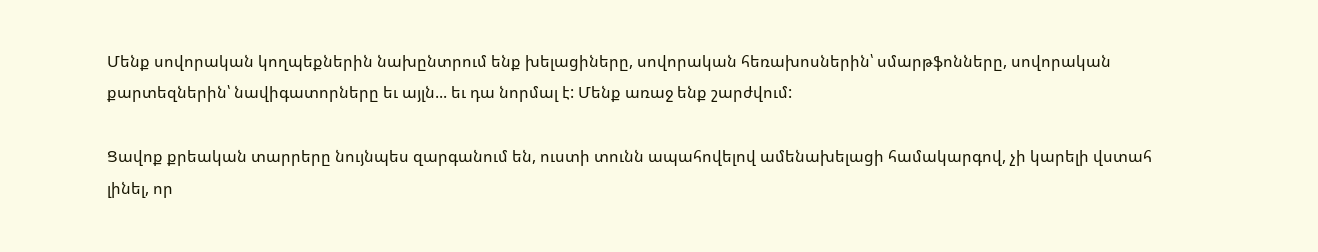Մենք սովորական կողպեքներին նախընտրում ենք խելացիները, սովորական հեռախոսներին՝ սմարթֆոնները, սովորական քարտեզներին՝ նավիգատորները եւ այլն... եւ դա նորմալ է: Մենք առաջ ենք շարժվում:

Ցավոք քրեական տարրերը նույնպես զարգանում են, ուստի տունն ապահովելով ամենախելացի համակարգով, չի կարելի վստահ լինել, որ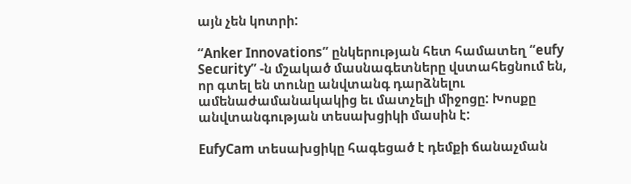այն չեն կոտրի:

“Anker Innovations” ընկերության հետ համատեղ “eufy Security” -ն մշակած մասնագետները վստահեցնում են, որ գտել են տունը անվտանգ դարձնելու ամենաժամանակակից եւ մատչելի միջոցը: Խոսքը անվտանգության տեսախցիկի մասին է:

EufyCam տեսախցիկը հագեցած է դեմքի ճանաչման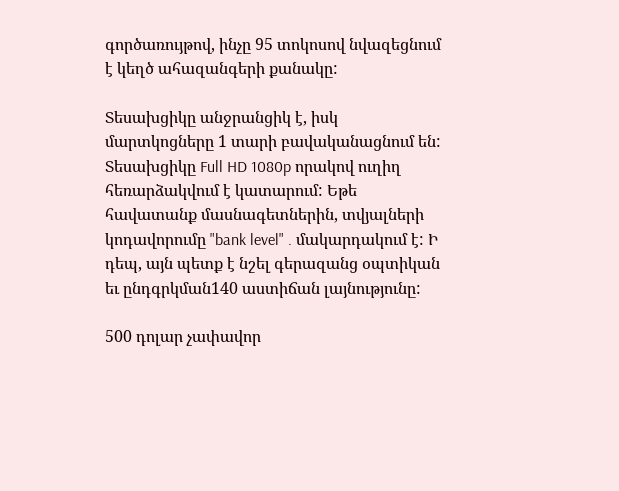գործառույթով, ինչը 95 տոկոսով նվազեցնում է կեղծ ահազանգերի քանակը:

Տեսախցիկը անջրանցիկ է, իսկ մարտկոցները 1 տարի բավականացնում են: Տեսախցիկը Full HD 1080p որակով ուղիղ հեռարձակվում է կատարում: Եթե հավատանք մասնագետներին, տվյալների կոդավորումը "bank level" . մակարդակում է: Ի դեպ, այն պետք է նշել գերազանց օպտիկան եւ ընդգրկման140 աստիճան լայնությունը:

500 դոլար չափավոր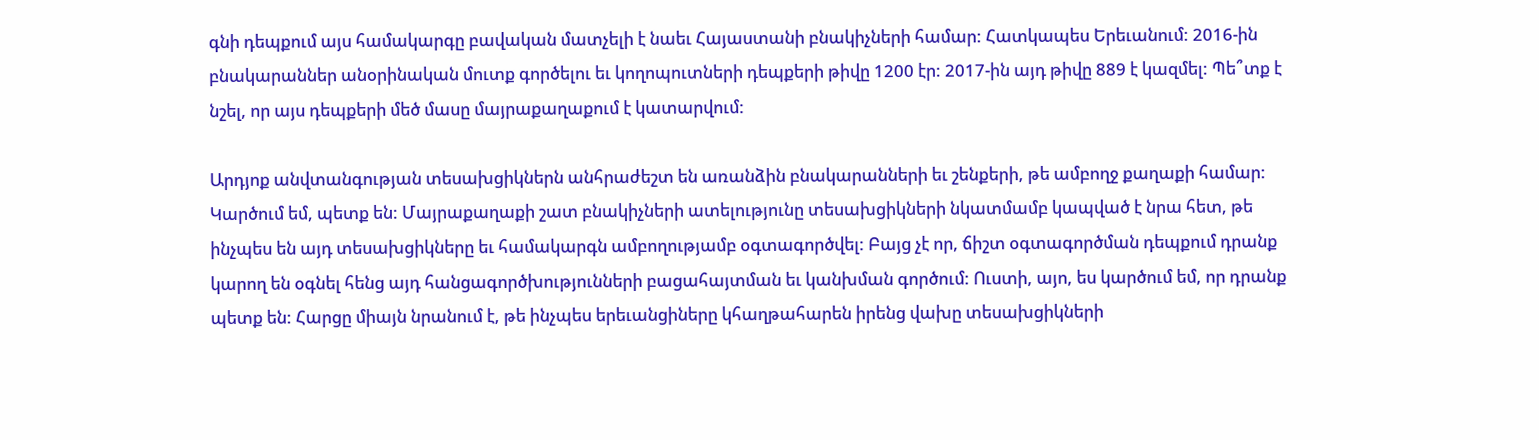գնի դեպքում այս համակարգը բավական մատչելի է նաեւ Հայաստանի բնակիչների համար: Հատկապես Երեւանում: 2016-ին բնակարաններ անօրինական մուտք գործելու եւ կողոպուտների դեպքերի թիվը 1200 էր: 2017-ին այդ թիվը 889 է կազմել: Պե՞տք է նշել, որ այս դեպքերի մեծ մասը մայրաքաղաքում է կատարվում:

Արդյոք անվտանգության տեսախցիկներն անհրաժեշտ են առանձին բնակարանների եւ շենքերի, թե ամբողջ քաղաքի համար: Կարծում եմ, պետք են: Մայրաքաղաքի շատ բնակիչների ատելությունը տեսախցիկների նկատմամբ կապված է նրա հետ, թե ինչպես են այդ տեսախցիկները եւ համակարգն ամբողությամբ օգտագործվել: Բայց չէ որ, ճիշտ օգտագործման դեպքում դրանք կարող են օգնել հենց այդ հանցագործխությունների բացահայտման եւ կանխման գործում: Ուստի, այո, ես կարծում եմ, որ դրանք պետք են: Հարցը միայն նրանում է, թե ինչպես երեւանցիները կհաղթահարեն իրենց վախը տեսախցիկների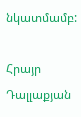նկատմամբ:

Հրայր Դալլաքյան